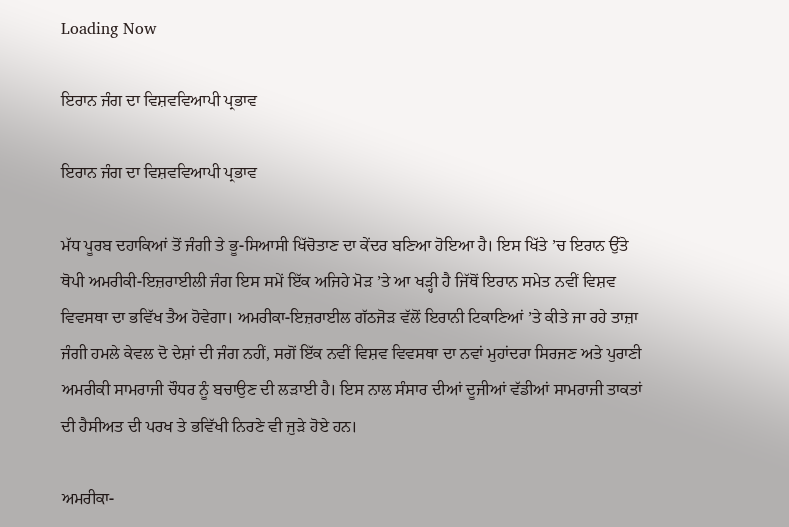Loading Now

ਇਰਾਨ ਜੰਗ ਦਾ ਵਿਸ਼ਵਵਿਆਪੀ ਪ੍ਰਭਾਵ

ਇਰਾਨ ਜੰਗ ਦਾ ਵਿਸ਼ਵਵਿਆਪੀ ਪ੍ਰਭਾਵ

ਮੱਧ ਪੂਰਬ ਦਹਾਕਿਆਂ ਤੋਂ ਜੰਗੀ ਤੇ ਭੂ-ਸਿਆਸੀ ਖਿੱਚੋਤਾਣ ਦਾ ਕੇਂਦਰ ਬਣਿਆ ਹੋਇਆ ਹੈ। ਇਸ ਖਿੱਤੇ ’ਚ ਇਰਾਨ ਉੱਤੇ ਥੋਪੀ ਅਮਰੀਕੀ-ਇਜ਼ਰਾਈਲੀ ਜੰਗ ਇਸ ਸਮੇਂ ਇੱਕ ਅਜਿਹੇ ਮੋੜ ’ਤੇ ਆ ਖੜ੍ਹੀ ਹੈ ਜਿੱਥੋਂ ਇਰਾਨ ਸਮੇਤ ਨਵੀਂ ਵਿਸ਼ਵ ਵਿਵਸਥਾ ਦਾ ਭਵਿੱਖ ਤੈਅ ਹੋਵੇਗਾ। ਅਮਰੀਕਾ-ਇਜ਼ਰਾਈਲ ਗੱਠਜੋੜ ਵੱਲੋਂ ਇਰਾਨੀ ਟਿਕਾਣਿਆਂ ’ਤੇ ਕੀਤੇ ਜਾ ਰਹੇ ਤਾਜ਼ਾ ਜੰਗੀ ਹਮਲੇ ਕੇਵਲ ਦੋ ਦੇਸ਼ਾਂ ਦੀ ਜੰਗ ਨਹੀਂ, ਸਗੋਂ ਇੱਕ ਨਵੀਂ ਵਿਸ਼ਵ ਵਿਵਸਥਾ ਦਾ ਨਵਾਂ ਮੁਹਾਂਦਰਾ ਸਿਰਜਣ ਅਤੇ ਪੁਰਾਣੀ ਅਮਰੀਕੀ ਸਾਮਰਾਜੀ ਚੌਧਰ ਨੂੰ ਬਚਾਉਣ ਦੀ ਲੜਾਈ ਹੈ। ਇਸ ਨਾਲ ਸੰਸਾਰ ਦੀਆਂ ਦੂਜੀਆਂ ਵੱਡੀਆਂ ਸਾਮਰਾਜੀ ਤਾਕਤਾਂ ਦੀ ਹੈਸੀਅਤ ਦੀ ਪਰਖ ਤੇ ਭਵਿੱਖੀ ਨਿਰਣੇ ਵੀ ਜੁੜੇ ਹੋਏ ਹਨ।

ਅਮਰੀਕਾ-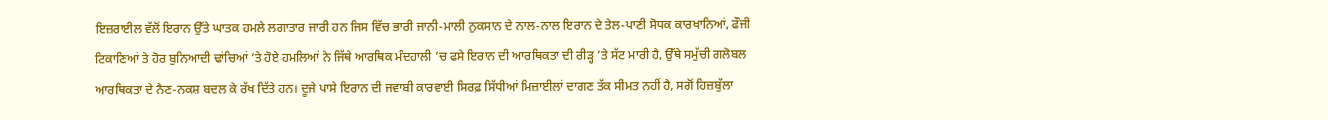ਇਜ਼ਰਾਈਲ ਵੱਲੋਂ ਇਰਾਨ ਉੱਤੇ ਘਾਤਕ ਹਮਲੇ ਲਗਾਤਾਰ ਜਾਰੀ ਹਨ ਜਿਸ ਵਿੱਚ ਭਾਰੀ ਜਾਨੀ-ਮਾਲੀ ਨੁਕਸਾਨ ਦੇ ਨਾਲ-ਨਾਲ ਇਰਾਨ ਦੇ ਤੇਲ-ਪਾਣੀ ਸੋਧਕ ਕਾਰਖਾਨਿਆਂ, ਫੌਜੀ ਟਿਕਾਣਿਆਂ ਤੇ ਹੋਰ ਬੁਨਿਆਦੀ ਢਾਂਚਿਆਂ ’ਤੇ ਹੋਏ ਹਮਲਿਆਂ ਨੇ ਜਿੱਥੇ ਆਰਥਿਕ ਮੰਦਹਾਲੀ ’ਚ ਫਸੇ ਇਰਾਨ ਦੀ ਆਰਥਿਕਤਾ ਦੀ ਰੀੜ੍ਹ ’ਤੇ ਸੱਟ ਮਾਰੀ ਹੈ, ਉੱਥੇ ਸਮੁੱਚੀ ਗਲੋਬਲ ਆਰਥਿਕਤਾ ਦੇ ਨੈਣ-ਨਕਸ਼ ਬਦਲ ਕੇ ਰੱਖ ਦਿੱਤੇ ਹਨ। ਦੂਜੇ ਪਾਸੇ ਇਰਾਨ ਦੀ ਜਵਾਬੀ ਕਾਰਵਾਈ ਸਿਰਫ਼ ਸਿੱਧੀਆਂ ਮਿਜ਼ਾਈਲਾਂ ਦਾਗਣ ਤੱਕ ਸੀਮਤ ਨਹੀਂ ਹੈ, ਸਗੋਂ ਹਿਜ਼ਬੁੱਲਾ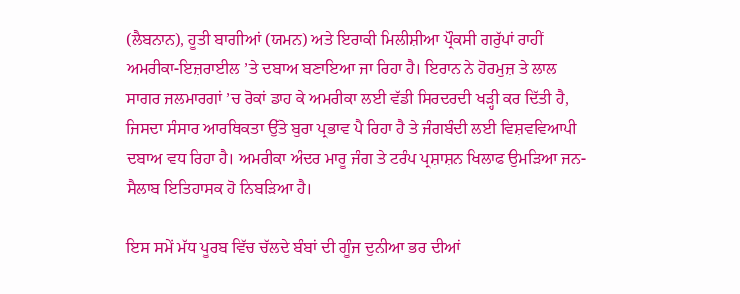(ਲੈਬਨਾਨ), ਹੂਤੀ ਬਾਗੀਆਂ (ਯਮਨ) ਅਤੇ ਇਰਾਕੀ ਮਿਲੀਸ਼ੀਆ ਪ੍ਰੌਕਸੀ ਗਰੁੱਪਾਂ ਰਾਹੀਂ ਅਮਰੀਕਾ-ਇਜ਼ਰਾਈਲ ’ਤੇ ਦਬਾਅ ਬਣਾਇਆ ਜਾ ਰਿਹਾ ਹੈ। ਇਰਾਨ ਨੇ ਹੋਰਮੁਜ਼ ਤੇ ਲਾਲ ਸਾਗਰ ਜਲਮਾਰਗਾਂ ’ਚ ਰੋਕਾਂ ਡਾਹ ਕੇ ਅਮਰੀਕਾ ਲਈ ਵੱਡੀ ਸਿਰਦਰਦੀ ਖੜ੍ਹੀ ਕਰ ਦਿੱਤੀ ਹੈ, ਜਿਸਦਾ ਸੰਸਾਰ ਆਰਥਿਕਤਾ ਉੱਤੇ ਬੁਰਾ ਪ੍ਰਭਾਵ ਪੈ ਰਿਹਾ ਹੈ ਤੇ ਜੰਗਬੰਦੀ ਲਈ ਵਿਸ਼ਵਵਿਆਪੀ ਦਬਾਅ ਵਧ ਰਿਹਾ ਹੈ। ਅਮਰੀਕਾ ਅੰਦਰ ਮਾਰੂ ਜੰਗ ਤੇ ਟਰੰਪ ਪ੍ਰਸ਼ਾਸ਼ਨ ਖਿਲਾਫ ਉਮੜਿਆ ਜਨ-ਸੈਲਾਬ ਇਤਿਹਾਸਕ ਹੋ ਨਿਬੜਿਆ ਹੈ।

ਇਸ ਸਮੇਂ ਮੱਧ ਪੂਰਬ ਵਿੱਚ ਚੱਲਦੇ ਬੰਬਾਂ ਦੀ ਗੂੰਜ ਦੁਨੀਆ ਭਰ ਦੀਆਂ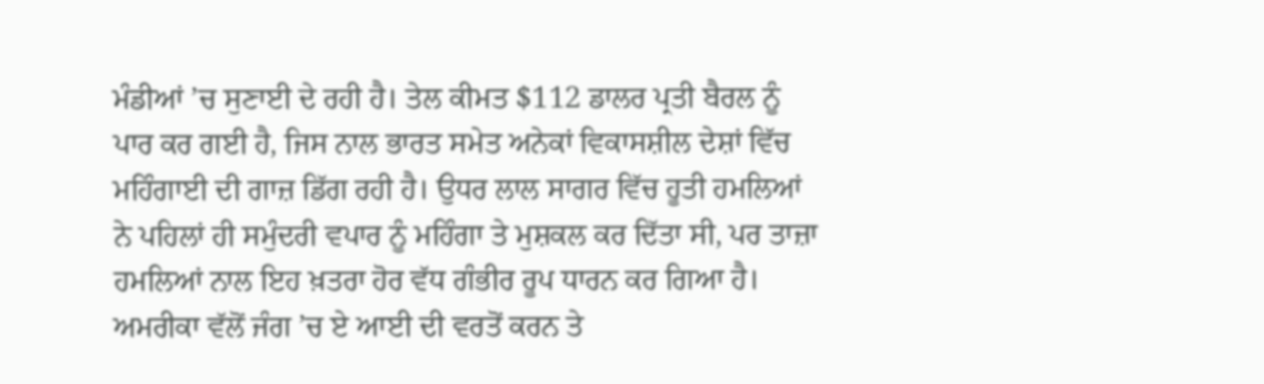ਮੰਡੀਆਂ ’ਚ ਸੁਣਾਈ ਦੇ ਰਹੀ ਹੈ। ਤੇਲ ਕੀਮਤ $112 ਡਾਲਰ ਪ੍ਰਤੀ ਬੈਰਲ ਨੂੰ ਪਾਰ ਕਰ ਗਈ ਹੈ, ਜਿਸ ਨਾਲ ਭਾਰਤ ਸਮੇਤ ਅਨੇਕਾਂ ਵਿਕਾਸਸ਼ੀਲ ਦੇਸ਼ਾਂ ਵਿੱਚ ਮਹਿੰਗਾਈ ਦੀ ਗਾਜ਼ ਡਿੱਗ ਰਹੀ ਹੈ। ਉਧਰ ਲਾਲ ਸਾਗਰ ਵਿੱਚ ਹੂਤੀ ਹਮਲਿਆਂ ਨੇ ਪਹਿਲਾਂ ਹੀ ਸਮੁੰਦਰੀ ਵਪਾਰ ਨੂੰ ਮਹਿੰਗਾ ਤੇ ਮੁਸ਼ਕਲ ਕਰ ਦਿੱਤਾ ਸੀ, ਪਰ ਤਾਜ਼ਾ ਹਮਲਿਆਂ ਨਾਲ ਇਹ ਖ਼ਤਰਾ ਹੋਰ ਵੱਧ ਗੰਭੀਰ ਰੂਪ ਧਾਰਨ ਕਰ ਗਿਆ ਹੈ। ਅਮਰੀਕਾ ਵੱਲੋਂ ਜੰਗ ’ਚ ਏ ਆਈ ਦੀ ਵਰਤੋਂ ਕਰਨ ਤੇ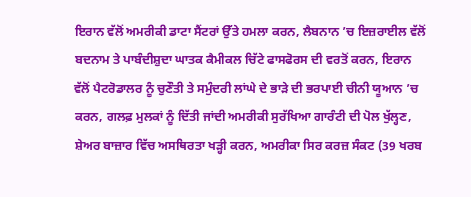ਇਰਾਨ ਵੱਲੋਂ ਅਮਰੀਕੀ ਡਾਟਾ ਸੈਂਟਰਾਂ ਉੱਤੇ ਹਮਲਾ ਕਰਨ, ਲੈਬਨਾਨ ’ਚ ਇਜ਼ਰਾਈਲ ਵੱਲੋਂ ਬਦਨਾਮ ਤੇ ਪਾਬੰਦੀਸ਼ੁਦਾ ਘਾਤਕ ਕੈਮੀਕਲ ਚਿੱਟੇ ਫਾਸਫੋਰਸ ਦੀ ਵਰਤੋਂ ਕਰਨ, ਇਰਾਨ ਵੱਲੋਂ ਪੈਟਰੋਡਾਲਰ ਨੂੰ ਚੁਣੌਤੀ ਤੇ ਸਮੁੰਦਰੀ ਲਾਂਘੇ ਦੇ ਭਾੜੇ ਦੀ ਭਰਪਾਈ ਚੀਨੀ ਯੂਆਨ ’ਚ ਕਰਨ, ਗਲਫ਼ ਮੁਲਕਾਂ ਨੂੰ ਦਿੱਤੀ ਜਾਂਦੀ ਅਮਰੀਕੀ ਸੁਰੱਖਿਆ ਗਾਰੰਟੀ ਦੀ ਪੋਲ ਖੁੱਲ੍ਹਣ, ਸ਼ੇਅਰ ਬਾਜ਼ਾਰ ਵਿੱਚ ਅਸਥਿਰਤਾ ਖੜ੍ਹੀ ਕਰਨ, ਅਮਰੀਕਾ ਸਿਰ ਕਰਜ਼ ਸੰਕਟ (39 ਖਰਬ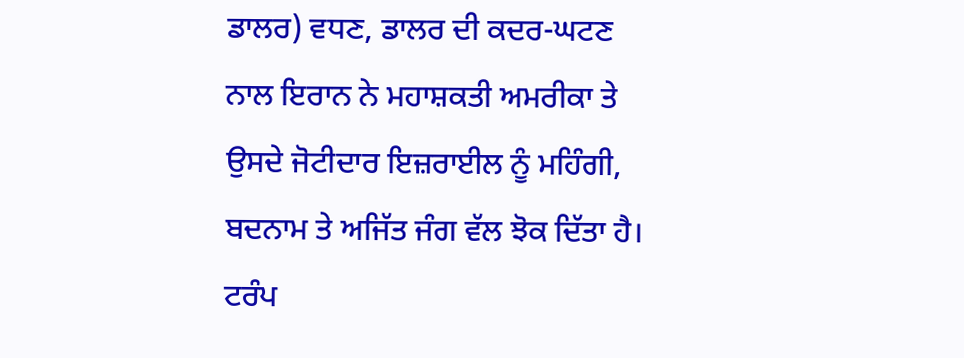ਡਾਲਰ) ਵਧਣ, ਡਾਲਰ ਦੀ ਕਦਰ-ਘਟਣ ਨਾਲ ਇਰਾਨ ਨੇ ਮਹਾਸ਼ਕਤੀ ਅਮਰੀਕਾ ਤੇ ਉਸਦੇ ਜੋਟੀਦਾਰ ਇਜ਼ਰਾਈਲ ਨੂੰ ਮਹਿੰਗੀ, ਬਦਨਾਮ ਤੇ ਅਜਿੱਤ ਜੰਗ ਵੱਲ ਝੋਕ ਦਿੱਤਾ ਹੈ। ਟਰੰਪ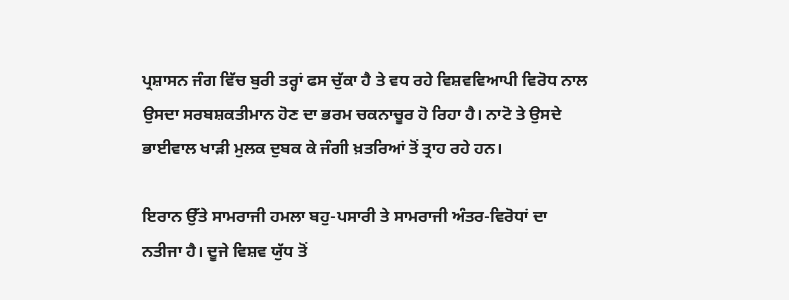ਪ੍ਰਸ਼ਾਸਨ ਜੰਗ ਵਿੱਚ ਬੁਰੀ ਤਰ੍ਹਾਂ ਫਸ ਚੁੱਕਾ ਹੈ ਤੇ ਵਧ ਰਹੇ ਵਿਸ਼ਵਵਿਆਪੀ ਵਿਰੋਧ ਨਾਲ ਉਸਦਾ ਸਰਬਸ਼ਕਤੀਮਾਨ ਹੋਣ ਦਾ ਭਰਮ ਚਕਨਾਚੂਰ ਹੋ ਰਿਹਾ ਹੈ। ਨਾਟੋ ਤੇ ਉਸਦੇ ਭਾਈਵਾਲ ਖਾੜੀ ਮੁਲਕ ਦੁਬਕ ਕੇ ਜੰਗੀ ਖ਼ਤਰਿਆਂ ਤੋਂ ਤ੍ਰਾਹ ਰਹੇ ਹਨ।

ਇਰਾਨ ਉੱਤੇ ਸਾਮਰਾਜੀ ਹਮਲਾ ਬਹੁ-ਪਸਾਰੀ ਤੇ ਸਾਮਰਾਜੀ ਅੰਤਰ-ਵਿਰੋਧਾਂ ਦਾ ਨਤੀਜਾ ਹੈ। ਦੂਜੇ ਵਿਸ਼ਵ ਯੁੱਧ ਤੋਂ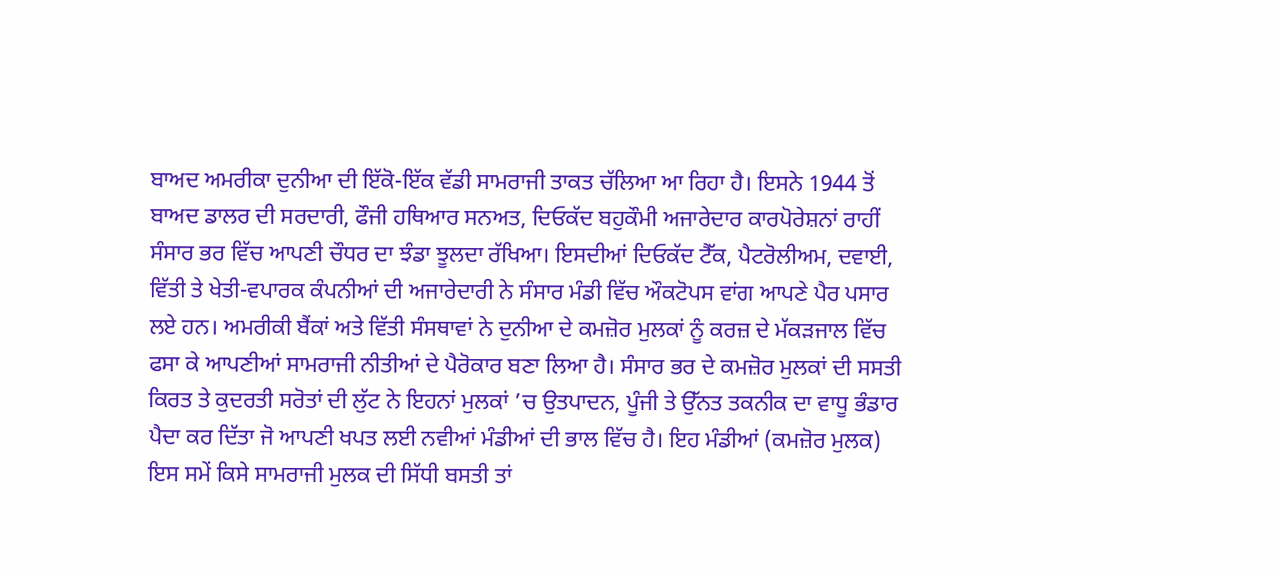ਬਾਅਦ ਅਮਰੀਕਾ ਦੁਨੀਆ ਦੀ ਇੱਕੋ-ਇੱਕ ਵੱਡੀ ਸਾਮਰਾਜੀ ਤਾਕਤ ਚੱਲਿਆ ਆ ਰਿਹਾ ਹੈ। ਇਸਨੇ 1944 ਤੋਂ ਬਾਅਦ ਡਾਲਰ ਦੀ ਸਰਦਾਰੀ, ਫੌਜੀ ਹਥਿਆਰ ਸਨਅਤ, ਦਿਓਕੱਦ ਬਹੁਕੌਮੀ ਅਜਾਰੇਦਾਰ ਕਾਰਪੋਰੇਸ਼ਨਾਂ ਰਾਹੀਂ ਸੰਸਾਰ ਭਰ ਵਿੱਚ ਆਪਣੀ ਚੌਧਰ ਦਾ ਝੰਡਾ ਝੂਲਦਾ ਰੱਖਿਆ। ਇਸਦੀਆਂ ਦਿਓਕੱਦ ਟੈੱਕ, ਪੈਟਰੋਲੀਅਮ, ਦਵਾਈ, ਵਿੱਤੀ ਤੇ ਖੇਤੀ-ਵਪਾਰਕ ਕੰਪਨੀਆਂ ਦੀ ਅਜਾਰੇਦਾਰੀ ਨੇ ਸੰਸਾਰ ਮੰਡੀ ਵਿੱਚ ਔਕਟੋਪਸ ਵਾਂਗ ਆਪਣੇ ਪੈਰ ਪਸਾਰ ਲਏ ਹਨ। ਅਮਰੀਕੀ ਬੈਂਕਾਂ ਅਤੇ ਵਿੱਤੀ ਸੰਸਥਾਵਾਂ ਨੇ ਦੁਨੀਆ ਦੇ ਕਮਜ਼ੋਰ ਮੁਲਕਾਂ ਨੂੰ ਕਰਜ਼ ਦੇ ਮੱਕੜਜਾਲ ਵਿੱਚ ਫਸਾ ਕੇ ਆਪਣੀਆਂ ਸਾਮਰਾਜੀ ਨੀਤੀਆਂ ਦੇ ਪੈਰੋਕਾਰ ਬਣਾ ਲਿਆ ਹੈ। ਸੰਸਾਰ ਭਰ ਦੇ ਕਮਜ਼ੋਰ ਮੁਲਕਾਂ ਦੀ ਸਸਤੀ ਕਿਰਤ ਤੇ ਕੁਦਰਤੀ ਸਰੋਤਾਂ ਦੀ ਲੁੱਟ ਨੇ ਇਹਨਾਂ ਮੁਲਕਾਂ ’ਚ ਉਤਪਾਦਨ, ਪੂੰਜੀ ਤੇ ਉੱਨਤ ਤਕਨੀਕ ਦਾ ਵਾਧੂ ਭੰਡਾਰ ਪੈਦਾ ਕਰ ਦਿੱਤਾ ਜੋ ਆਪਣੀ ਖਪਤ ਲਈ ਨਵੀਆਂ ਮੰਡੀਆਂ ਦੀ ਭਾਲ ਵਿੱਚ ਹੈ। ਇਹ ਮੰਡੀਆਂ (ਕਮਜ਼ੋਰ ਮੁਲਕ) ਇਸ ਸਮੇਂ ਕਿਸੇ ਸਾਮਰਾਜੀ ਮੁਲਕ ਦੀ ਸਿੱਧੀ ਬਸਤੀ ਤਾਂ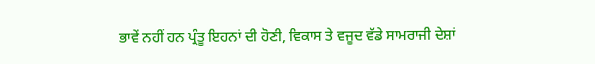ਭਾਵੇਂ ਨਹੀਂ ਹਨ ਪ੍ਰੰਤੂ ਇਹਨਾਂ ਦੀ ਹੋਣੀ, ਵਿਕਾਸ ਤੇ ਵਜੂਦ ਵੱਡੇ ਸਾਮਰਾਜੀ ਦੇਸ਼ਾਂ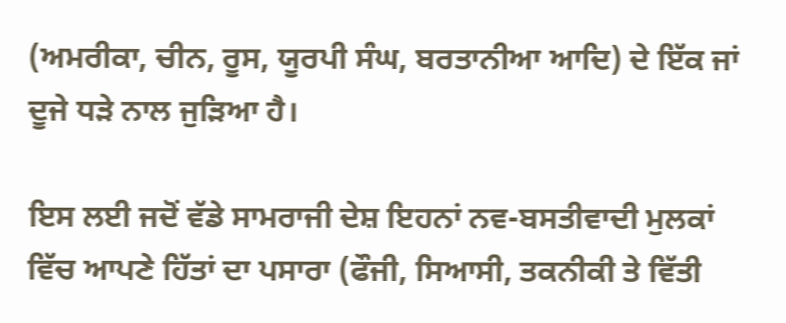(ਅਮਰੀਕਾ, ਚੀਨ, ਰੂਸ, ਯੂਰਪੀ ਸੰਘ, ਬਰਤਾਨੀਆ ਆਦਿ) ਦੇ ਇੱਕ ਜਾਂ ਦੂਜੇ ਧੜੇ ਨਾਲ ਜੁੜਿਆ ਹੈ।

ਇਸ ਲਈ ਜਦੋਂ ਵੱਡੇ ਸਾਮਰਾਜੀ ਦੇਸ਼ ਇਹਨਾਂ ਨਵ-ਬਸਤੀਵਾਦੀ ਮੁਲਕਾਂ ਵਿੱਚ ਆਪਣੇ ਹਿੱਤਾਂ ਦਾ ਪਸਾਰਾ (ਫੌਜੀ, ਸਿਆਸੀ, ਤਕਨੀਕੀ ਤੇ ਵਿੱਤੀ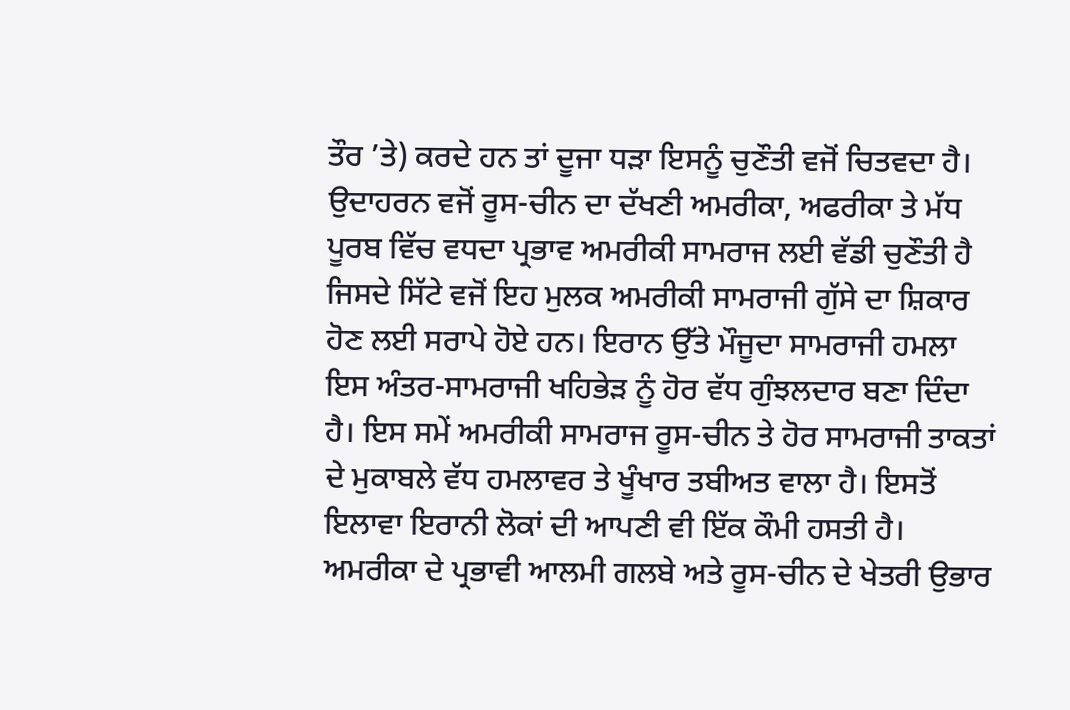ਤੌਰ ’ਤੇ) ਕਰਦੇ ਹਨ ਤਾਂ ਦੂਜਾ ਧੜਾ ਇਸਨੂੰ ਚੁਣੌਤੀ ਵਜੋਂ ਚਿਤਵਦਾ ਹੈ। ਉਦਾਹਰਨ ਵਜੋਂ ਰੂਸ-ਚੀਨ ਦਾ ਦੱਖਣੀ ਅਮਰੀਕਾ, ਅਫਰੀਕਾ ਤੇ ਮੱਧ ਪੂਰਬ ਵਿੱਚ ਵਧਦਾ ਪ੍ਰਭਾਵ ਅਮਰੀਕੀ ਸਾਮਰਾਜ ਲਈ ਵੱਡੀ ਚੁਣੌਤੀ ਹੈ ਜਿਸਦੇ ਸਿੱਟੇ ਵਜੋਂ ਇਹ ਮੁਲਕ ਅਮਰੀਕੀ ਸਾਮਰਾਜੀ ਗੁੱਸੇ ਦਾ ਸ਼ਿਕਾਰ ਹੋਣ ਲਈ ਸਰਾਪੇ ਹੋਏ ਹਨ। ਇਰਾਨ ਉੱਤੇ ਮੌਜੂਦਾ ਸਾਮਰਾਜੀ ਹਮਲਾ ਇਸ ਅੰਤਰ-ਸਾਮਰਾਜੀ ਖਹਿਭੇੜ ਨੂੰ ਹੋਰ ਵੱਧ ਗੁੰਝਲਦਾਰ ਬਣਾ ਦਿੰਦਾ ਹੈ। ਇਸ ਸਮੇਂ ਅਮਰੀਕੀ ਸਾਮਰਾਜ ਰੂਸ-ਚੀਨ ਤੇ ਹੋਰ ਸਾਮਰਾਜੀ ਤਾਕਤਾਂ ਦੇ ਮੁਕਾਬਲੇ ਵੱਧ ਹਮਲਾਵਰ ਤੇ ਖੂੰਖਾਰ ਤਬੀਅਤ ਵਾਲਾ ਹੈ। ਇਸਤੋਂ ਇਲਾਵਾ ਇਰਾਨੀ ਲੋਕਾਂ ਦੀ ਆਪਣੀ ਵੀ ਇੱਕ ਕੌਮੀ ਹਸਤੀ ਹੈ। ਅਮਰੀਕਾ ਦੇ ਪ੍ਰਭਾਵੀ ਆਲਮੀ ਗਲਬੇ ਅਤੇ ਰੂਸ-ਚੀਨ ਦੇ ਖੇਤਰੀ ਉਭਾਰ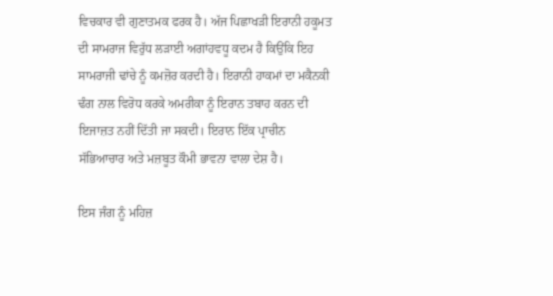ਵਿਚਕਾਰ ਵੀ ਗੁਣਾਤਮਕ ਫਰਕ ਹੈ। ਅੱਜ ਪਿਛਾਖੜੀ ਇਰਾਨੀ ਹਕੂਮਤ ਦੀ ਸਾਮਰਾਜ ਵਿਰੁੱਧ ਲੜਾਈ ਅਗਾਂਹਵਧੂ ਕਦਮ ਹੈ ਕਿਉਂਕਿ ਇਹ ਸਾਮਰਾਜੀ ਢਾਂਚੇ ਨੂੰ ਕਮਜ਼ੋਰ ਕਰਦੀ ਹੈ। ਇਰਾਨੀ ਹਾਕਮਾਂ ਦਾ ਮਕੈਨਕੀ ਢੰਗ ਨਾਲ ਵਿਰੋਧ ਕਰਕੇ ਅਮਰੀਕਾ ਨੂੰ ਇਰਾਨ ਤਬਾਹ ਕਰਨ ਦੀ ਇਜਾਜ਼ਤ ਨਹੀਂ ਦਿੱਤੀ ਜਾ ਸਕਦੀ। ਇਰਾਨ ਇੱਕ ਪ੍ਰਾਚੀਨ ਸੱਭਿਆਚਾਰ ਅਤੇ ਮਜ਼ਬੂਤ ਕੌਮੀ ਭਾਵਨਾ ਵਾਲਾ ਦੇਸ਼ ਹੈ।

ਇਸ ਜੰਗ ਨੂੰ ਮਹਿਜ਼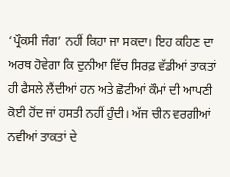‘ਪ੍ਰੌਕਸੀ ਜੰਗ’ ਨਹੀਂ ਕਿਹਾ ਜਾ ਸਕਦਾ। ਇਹ ਕਹਿਣ ਦਾ ਅਰਥ ਹੋਵੇਗਾ ਕਿ ਦੁਨੀਆ ਵਿੱਚ ਸਿਰਫ਼ ਵੱਡੀਆਂ ਤਾਕਤਾਂ ਹੀ ਫੈਸਲੇ ਲੈਂਦੀਆਂ ਹਨ ਅਤੇ ਛੋਟੀਆਂ ਕੌਮਾਂ ਦੀ ਆਪਣੀ ਕੋਈ ਹੋਂਦ ਜਾਂ ਹਸਤੀ ਨਹੀਂ ਹੁੰਦੀ। ਅੱਜ ਚੀਨ ਵਰਗੀਆਂ ਨਵੀਆਂ ਤਾਕਤਾਂ ਦੇ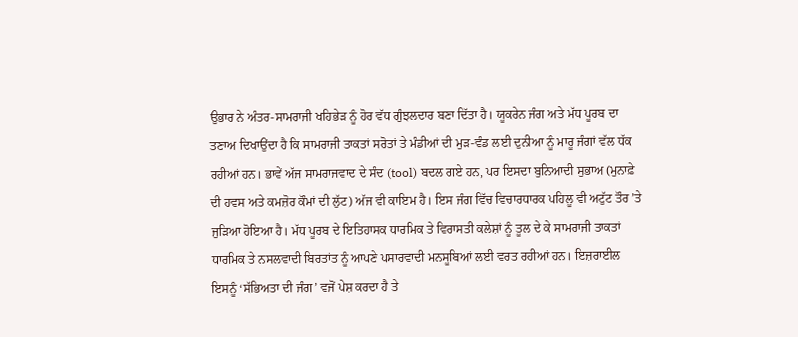ਉਭਾਰ ਨੇ ਅੰਤਰ-ਸਾਮਰਾਜੀ ਖਹਿਭੇੜ ਨੂੰ ਹੋਰ ਵੱਧ ਗੁੰਝਲਦਾਰ ਬਣਾ ਦਿੱਤਾ ਹੈ। ਯੂਕਰੇਨ ਜੰਗ ਅਤੇ ਮੱਧ ਪੂਰਬ ਦਾ ਤਣਾਅ ਦਿਖਾਉਂਦਾ ਹੈ ਕਿ ਸਾਮਰਾਜੀ ਤਾਕਤਾਂ ਸਰੋਤਾਂ ਤੇ ਮੰਡੀਆਂ ਦੀ ਮੁੜ-ਵੰਡ ਲਈ ਦੁਨੀਆ ਨੂੰ ਮਾਰੂ ਜੰਗਾਂ ਵੱਲ ਧੱਕ ਰਹੀਆਂ ਹਨ। ਭਾਵੇਂ ਅੱਜ ਸਾਮਰਾਜਵਾਦ ਦੇ ਸੰਦ (tool) ਬਦਲ ਗਏ ਹਨ, ਪਰ ਇਸਦਾ ਬੁਨਿਆਦੀ ਸੁਭਾਅ (ਮੁਨਾਫ਼ੇ ਦੀ ਹਵਸ ਅਤੇ ਕਮਜ਼ੋਰ ਕੌਮਾਂ ਦੀ ਲੁੱਟ) ਅੱਜ ਵੀ ਕਾਇਮ ਹੈ। ਇਸ ਜੰਗ ਵਿੱਚ ਵਿਚਾਰਧਾਰਕ ਪਹਿਲੂ ਵੀ ਅਟੁੱਟ ਤੌਰ ’ਤੇ ਜੁੜਿਆ ਹੋਇਆ ਹੈ। ਮੱਧ ਪੂਰਬ ਦੇ ਇਤਿਹਾਸਕ ਧਾਰਮਿਕ ਤੇ ਵਿਰਾਸਤੀ ਕਲੇਸ਼ਾਂ ਨੂੰ ਤੂਲ ਦੇ ਕੇ ਸਾਮਰਾਜੀ ਤਾਕਤਾਂ ਧਾਰਮਿਕ ਤੇ ਨਸਲਵਾਦੀ ਬਿਰਤਾਂਤ ਨੂੰ ਆਪਣੇ ਪਸਾਰਵਾਦੀ ਮਨਸੂਬਿਆਂ ਲਈ ਵਰਤ ਰਹੀਆਂ ਹਨ। ਇਜ਼ਰਾਈਲ ਇਸਨੂੰ ‘ਸੱਭਿਅਤਾ ਦੀ ਜੰਗ’ ਵਜੋਂ ਪੇਸ਼ ਕਰਦਾ ਹੈ ਤੇ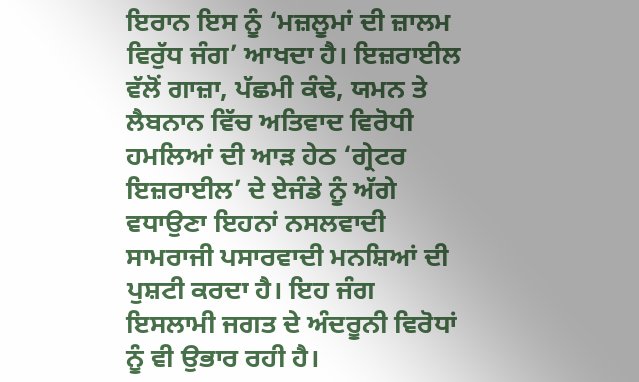ਇਰਾਨ ਇਸ ਨੂੰ ‘ਮਜ਼ਲੂਮਾਂ ਦੀ ਜ਼ਾਲਮ ਵਿਰੁੱਧ ਜੰਗ’ ਆਖਦਾ ਹੈ। ਇਜ਼ਰਾਈਲ ਵੱਲੋਂ ਗਾਜ਼ਾ, ਪੱਛਮੀ ਕੰਢੇ, ਯਮਨ ਤੇ ਲੈਬਨਾਨ ਵਿੱਚ ਅਤਿਵਾਦ ਵਿਰੋਧੀ ਹਮਲਿਆਂ ਦੀ ਆੜ ਹੇਠ ‘ਗ੍ਰੇਟਰ ਇਜ਼ਰਾਈਲ’ ਦੇ ਏਜੰਡੇ ਨੂੰ ਅੱਗੇ ਵਧਾਉਣਾ ਇਹਨਾਂ ਨਸਲਵਾਦੀ ਸਾਮਰਾਜੀ ਪਸਾਰਵਾਦੀ ਮਨਸ਼ਿਆਂ ਦੀ ਪੁਸ਼ਟੀ ਕਰਦਾ ਹੈ। ਇਹ ਜੰਗ ਇਸਲਾਮੀ ਜਗਤ ਦੇ ਅੰਦਰੂਨੀ ਵਿਰੋਧਾਂ ਨੂੰ ਵੀ ਉਭਾਰ ਰਹੀ ਹੈ।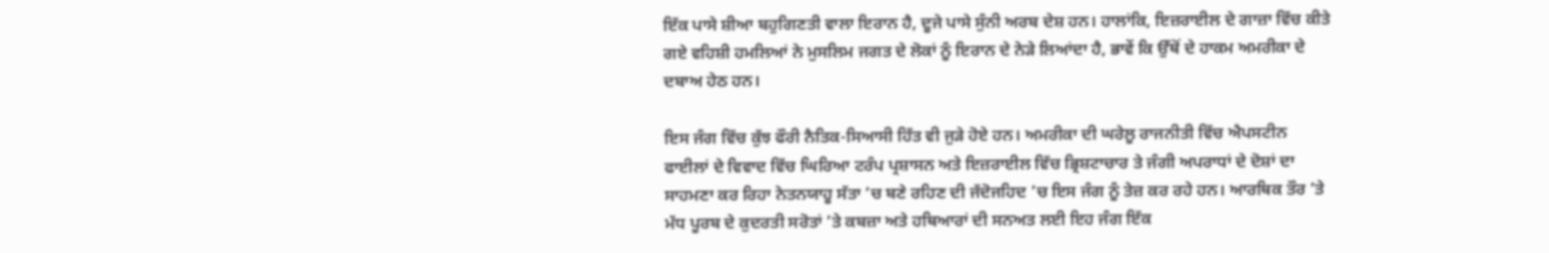ਇੱਕ ਪਾਸੇ ਸ਼ੀਆ ਬਹੁਗਿਣਤੀ ਵਾਲਾ ਇਰਾਨ ਹੈ, ਦੂਜੇ ਪਾਸੇ ਸੁੰਨੀ ਅਰਬ ਦੇਸ਼ ਹਨ। ਹਾਲਾਂਕਿ, ਇਜ਼ਰਾਈਲ ਦੇ ਗਾਜ਼ਾ ਵਿੱਚ ਕੀਤੇ ਗਏ ਵਹਿਸ਼ੀ ਹਮਲਿਆਂ ਨੇ ਮੁਸਲਿਮ ਜਗਤ ਦੇ ਲੋਕਾਂ ਨੂੰ ਇਰਾਨ ਦੇ ਨੇੜੇ ਲਿਆਂਦਾ ਹੈ, ਭਾਵੇਂ ਕਿ ਉੱਥੋਂ ਦੇ ਹਾਕਮ ਅਮਰੀਕਾ ਦੇ ਦਬਾਅ ਹੇਠ ਹਨ।

ਇਸ ਜੰਗ ਵਿੱਚ ਕੁੱਝ ਫੌਰੀ ਨੈਤਿਕ-ਸਿਆਸੀ ਹਿੱਤ ਵੀ ਜੁੜੇ ਹੋਏ ਹਨ। ਅਮਰੀਕਾ ਦੀ ਘਰੇਲੂ ਰਾਜਨੀਤੀ ਵਿੱਚ ਐਪਸਟੀਨ ਫਾਈਲਾਂ ਦੇ ਵਿਵਾਦ ਵਿੱਚ ਘਿਰਿਆ ਟਰੰਪ ਪ੍ਰਸ਼ਾਸਨ ਅਤੇ ਇਜ਼ਰਾਈਲ ਵਿੱਚ ਭ੍ਰਿਸ਼ਟਾਚਾਰ ਤੇ ਜੰਗੀ ਅਪਰਾਧਾਂ ਦੇ ਦੋਸ਼ਾਂ ਦਾ ਸਾਹਮਣਾ ਕਰ ਰਿਹਾ ਨੇਤਨਯਾਹੂ ਸੱਤਾ ’ਚ ਬਣੇ ਰਹਿਣ ਦੀ ਜੱਦੋਜਹਿਦ ’ਚ ਇਸ ਜੰਗ ਨੂੰ ਤੇਜ਼ ਕਰ ਰਹੇ ਹਨ। ਆਰਥਿਕ ਤੌਰ ’ਤੇ ਮੱਧ ਪੂਰਬ ਦੇ ਕੁਦਰਤੀ ਸਰੋਤਾਂ ’ਤੇ ਕਬਜ਼ਾ ਅਤੇ ਹਥਿਆਰਾਂ ਦੀ ਸਨਅਤ ਲਈ ਇਹ ਜੰਗ ਇੱਕ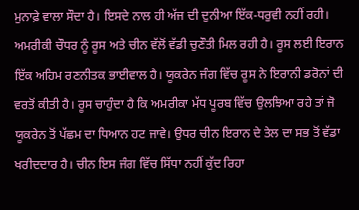ਮੁਨਾਫ਼ੇ ਵਾਲਾ ਸੌਦਾ ਹੈ। ਇਸਦੇ ਨਾਲ ਹੀ ਅੱਜ ਦੀ ਦੁਨੀਆ ਇੱਕ-ਧਰੁਵੀ ਨਹੀਂ ਰਹੀ। ਅਮਰੀਕੀ ਚੌਧਰ ਨੂੰ ਰੂਸ ਅਤੇ ਚੀਨ ਵੱਲੋਂ ਵੱਡੀ ਚੁਣੌਤੀ ਮਿਲ ਰਹੀ ਹੈ। ਰੂਸ ਲਈ ਇਰਾਨ ਇੱਕ ਅਹਿਮ ਰਣਨੀਤਕ ਭਾਈਵਾਲ ਹੈ। ਯੂਕਰੇਨ ਜੰਗ ਵਿੱਚ ਰੂਸ ਨੇ ਇਰਾਨੀ ਡਰੋਨਾਂ ਦੀ ਵਰਤੋਂ ਕੀਤੀ ਹੈ। ਰੂਸ ਚਾਹੁੰਦਾ ਹੈ ਕਿ ਅਮਰੀਕਾ ਮੱਧ ਪੂਰਬ ਵਿੱਚ ਉਲਝਿਆ ਰਹੇ ਤਾਂ ਜੋ ਯੂਕਰੇਨ ਤੋਂ ਪੱਛਮ ਦਾ ਧਿਆਨ ਹਟ ਜਾਵੇ। ਉਧਰ ਚੀਨ ਇਰਾਨ ਦੇ ਤੇਲ ਦਾ ਸਭ ਤੋਂ ਵੱਡਾ ਖਰੀਦਦਾਰ ਹੈ। ਚੀਨ ਇਸ ਜੰਗ ਵਿੱਚ ਸਿੱਧਾ ਨਹੀਂ ਕੁੱਦ ਰਿਹਾ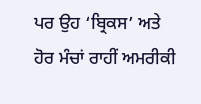ਪਰ ਉਹ ‘ਬ੍ਰਿਕਸ’ ਅਤੇ ਹੋਰ ਮੰਚਾਂ ਰਾਹੀਂ ਅਮਰੀਕੀ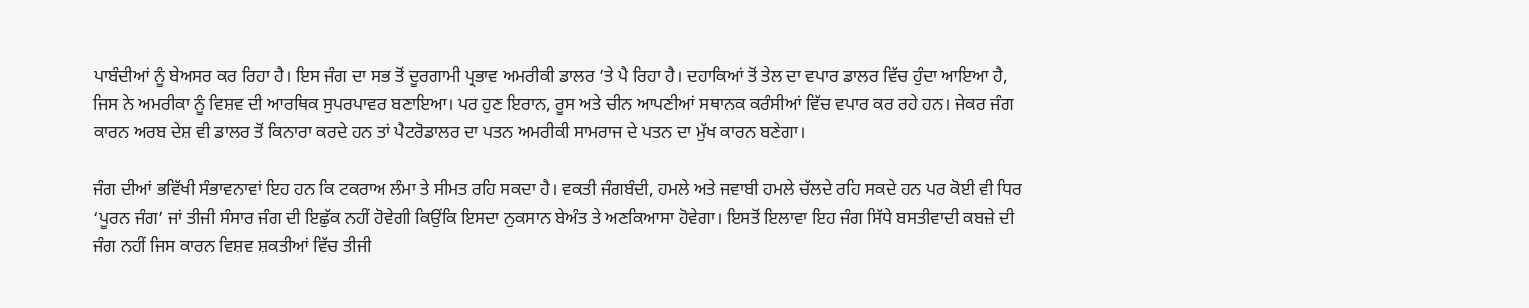ਪਾਬੰਦੀਆਂ ਨੂੰ ਬੇਅਸਰ ਕਰ ਰਿਹਾ ਹੈ। ਇਸ ਜੰਗ ਦਾ ਸਭ ਤੋਂ ਦੂਰਗਾਮੀ ਪ੍ਰਭਾਵ ਅਮਰੀਕੀ ਡਾਲਰ ’ਤੇ ਪੈ ਰਿਹਾ ਹੈ। ਦਹਾਕਿਆਂ ਤੋਂ ਤੇਲ ਦਾ ਵਪਾਰ ਡਾਲਰ ਵਿੱਚ ਹੁੰਦਾ ਆਇਆ ਹੈ, ਜਿਸ ਨੇ ਅਮਰੀਕਾ ਨੂੰ ਵਿਸ਼ਵ ਦੀ ਆਰਥਿਕ ਸੁਪਰਪਾਵਰ ਬਣਾਇਆ। ਪਰ ਹੁਣ ਇਰਾਨ, ਰੂਸ ਅਤੇ ਚੀਨ ਆਪਣੀਆਂ ਸਥਾਨਕ ਕਰੰਸੀਆਂ ਵਿੱਚ ਵਪਾਰ ਕਰ ਰਹੇ ਹਨ। ਜੇਕਰ ਜੰਗ ਕਾਰਨ ਅਰਬ ਦੇਸ਼ ਵੀ ਡਾਲਰ ਤੋਂ ਕਿਨਾਰਾ ਕਰਦੇ ਹਨ ਤਾਂ ਪੈਟਰੋਡਾਲਰ ਦਾ ਪਤਨ ਅਮਰੀਕੀ ਸਾਮਰਾਜ ਦੇ ਪਤਨ ਦਾ ਮੁੱਖ ਕਾਰਨ ਬਣੇਗਾ।

ਜੰਗ ਦੀਆਂ ਭਵਿੱਖੀ ਸੰਭਾਵਨਾਵਾਂ ਇਹ ਹਨ ਕਿ ਟਕਰਾਅ ਲੰਮਾ ਤੇ ਸੀਮਤ ਰਹਿ ਸਕਦਾ ਹੈ। ਵਕਤੀ ਜੰਗਬੰਦੀ, ਹਮਲੇ ਅਤੇ ਜਵਾਬੀ ਹਮਲੇ ਚੱਲਦੇ ਰਹਿ ਸਕਦੇ ਹਨ ਪਰ ਕੋਈ ਵੀ ਧਿਰ ‘ਪੂਰਨ ਜੰਗ’ ਜਾਂ ਤੀਜੀ ਸੰਸਾਰ ਜੰਗ ਦੀ ਇਛੁੱਕ ਨਹੀਂ ਹੋਵੇਗੀ ਕਿਉਂਕਿ ਇਸਦਾ ਨੁਕਸਾਨ ਬੇਅੰਤ ਤੇ ਅਣਕਿਆਸਾ ਹੋਵੇਗਾ। ਇਸਤੋਂ ਇਲਾਵਾ ਇਹ ਜੰਗ ਸਿੱਧੇ ਬਸਤੀਵਾਦੀ ਕਬਜ਼ੇ ਦੀ ਜੰਗ ਨਹੀਂ ਜਿਸ ਕਾਰਨ ਵਿਸ਼ਵ ਸ਼ਕਤੀਆਂ ਵਿੱਚ ਤੀਜੀ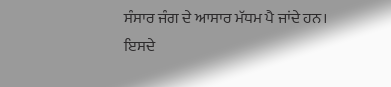ਸੰਸਾਰ ਜੰਗ ਦੇ ਆਸਾਰ ਮੱਧਮ ਪੈ ਜਾਂਦੇ ਹਨ। ਇਸਦੇ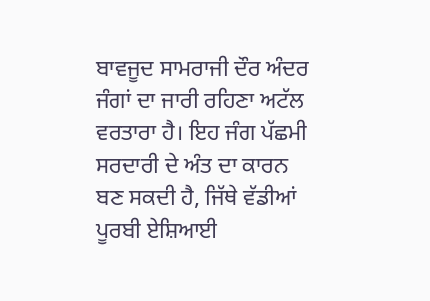ਬਾਵਜੂਦ ਸਾਮਰਾਜੀ ਦੌਰ ਅੰਦਰ ਜੰਗਾਂ ਦਾ ਜਾਰੀ ਰਹਿਣਾ ਅਟੱਲ ਵਰਤਾਰਾ ਹੈ। ਇਹ ਜੰਗ ਪੱਛਮੀ ਸਰਦਾਰੀ ਦੇ ਅੰਤ ਦਾ ਕਾਰਨ ਬਣ ਸਕਦੀ ਹੈ, ਜਿੱਥੇ ਵੱਡੀਆਂ ਪੂਰਬੀ ਏਸ਼ਿਆਈ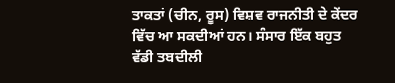ਤਾਕਤਾਂ (ਚੀਨ, ਰੂਸ) ਵਿਸ਼ਵ ਰਾਜਨੀਤੀ ਦੇ ਕੇਂਦਰ ਵਿੱਚ ਆ ਸਕਦੀਆਂ ਹਨ। ਸੰਸਾਰ ਇੱਕ ਬਹੁਤ ਵੱਡੀ ਤਬਦੀਲੀ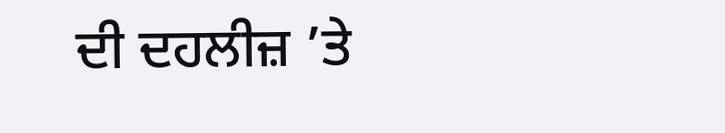ਦੀ ਦਹਲੀਜ਼ ’ਤੇ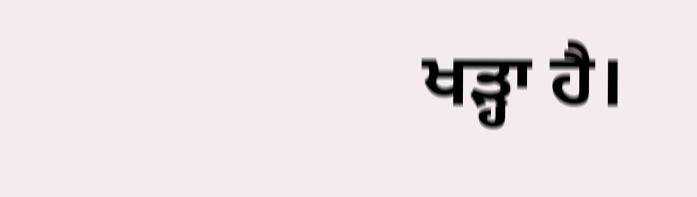ਖੜ੍ਹਾ ਹੈ।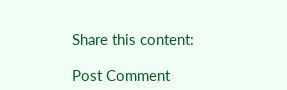Share this content:

Post Comment